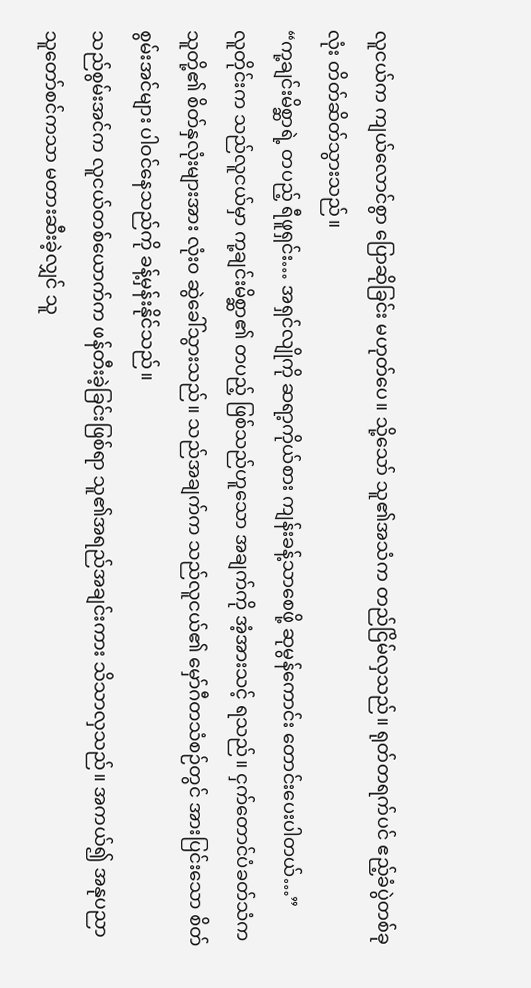လူငယ်က ကျယ်လောင်စွာ ပြောဆိုခြင်း မဟုတ်ပေ။ သို့သော် သူ၏အသံက တည်ငြိမ်လှသည်။ ရုတ်တရက်ပင် ဧည့်ခံပွဲတစ်ခုလုံး တိတ်ဆိတ်သွားသည်။
“ကု့ချင်းမိစ္ဆာရဲ့ တပည့် ရီဖူရှင်း… အရှင်လျိုကို ဆရာ့ကိုယ်စား ကျန်းခန့်သာစေဖို့ ဆုမွန်ကောင်း တောင်းပေးပါတယ်…”
လူတိုင်းက သည်လူငယ်မှာ ကု့ချင်းမိစ္ဆာ၏ တပည့် ဖြစ်သည်ဟူသော အချက်ကို အံ့အားသင့် ရသည်။ ငှက်တောင်ပံခတ်သံက သူတို့၏ စိတ်နှလုံးများအား လုံးဝ ဆွဲခေါ်သွားသည်။ သည်အချက်က သည်လူငယ်၏ မှော်ဂီတသံစဉ်တွင် အားပြင်းသော စိတ်စွမ်းအင်များ ပါဝင်နေသည်ကို ခန့်မှန်းနိုင်သည်။
သည်စွမ်းအင်က လူငယ်တစ်ယောက်က ဖန်တီးခဲ့ခြင်းဖြစ်ရာ သူ၏အရည်အချင်းကား သိသာလှသည်။ အကယ်၍ အနုပညာ သူတော်စင်ကသာ မတားဆီးခဲ့လျှင် သူ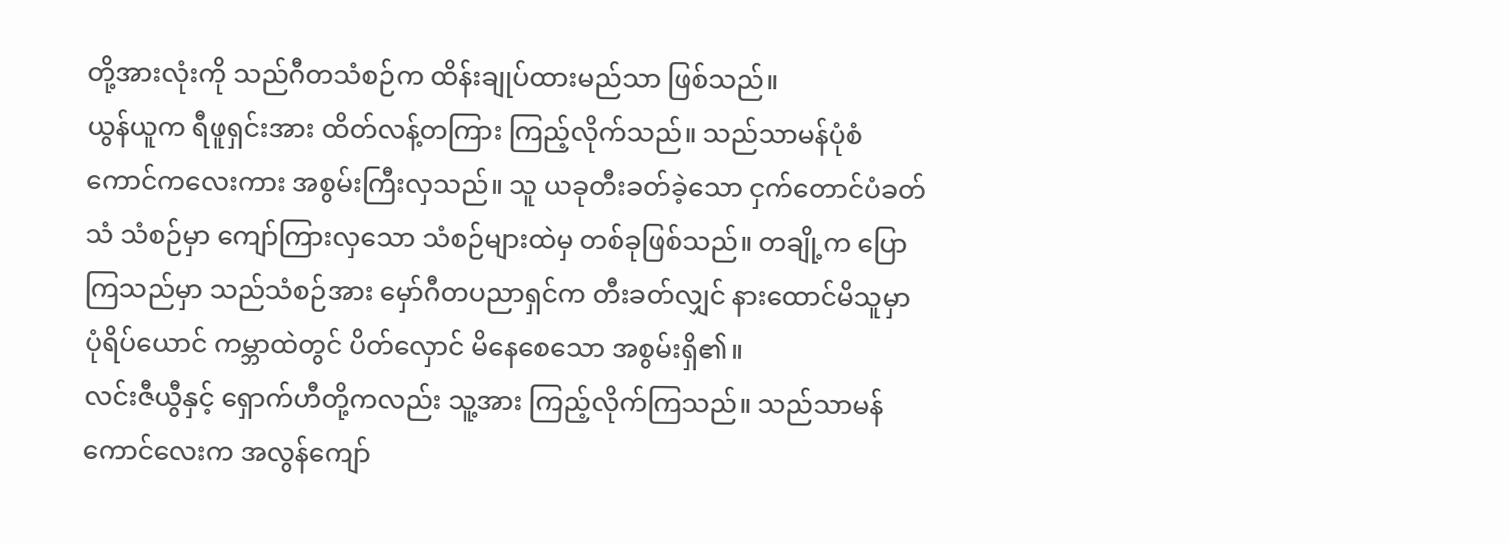တို့အားလုံးကို သည်ဂီတသံစဉ်က ထိန်းချုပ်ထားမည်သာ ဖြစ်သည်။
ယွန်ယူက ရီဖူရှင်းအား ထိတ်လန့်တကြား ကြည့်လိုက်သည်။ သည်သာမန်ပုံစံ ကောင်ကလေးကား အစွမ်းကြီးလှသည်။ သူ ယခုတီးခတ်ခဲ့သော ငှက်တောင်ပံခတ်သံ သံစဉ်မှာ ကျော်ကြားလှသော သံစဉ်များထဲမှ တစ်ခုဖြစ်သည်။ တချို့က ပြောကြသည်မှာ သည်သံစဉ်အား မှော်ဂီတပညာရှင်က တီးခတ်လျှင် နားထောင်မိသူမှာ ပုံရိပ်ယောင် ကမ္ဘာထဲတွင် ပိတ်လှောင် မိနေစေသော အစွမ်းရှိ၏။
လင်းဇီယွီနှင့် ရှောက်ဟီတို့ကလည်း သူ့အား ကြည့်လိုက်ကြသည်။ သည်သာမန် ကောင်လေးက အလွန်ကျော်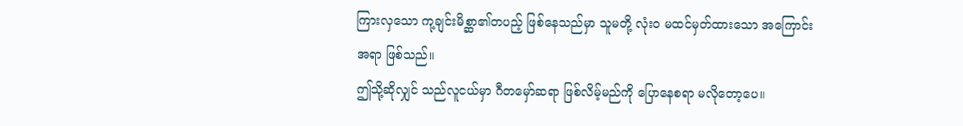ကြားလှသော ကု့ချင်းမိစ္ဆာ၏တပည့် ဖြစ်နေသည်မှာ သူမတို့ လုံးဝ မထင်မှတ်ထားသော အကြောင်းအရာ ဖြစ်သည်။
ဤသို့ဆိုလျှင် သည်လူငယ်မှာ ဂီတမှော်ဆရာ ဖြစ်လိမ့်မည်ကို ပြောနေစရာ မလိုတော့ပေ။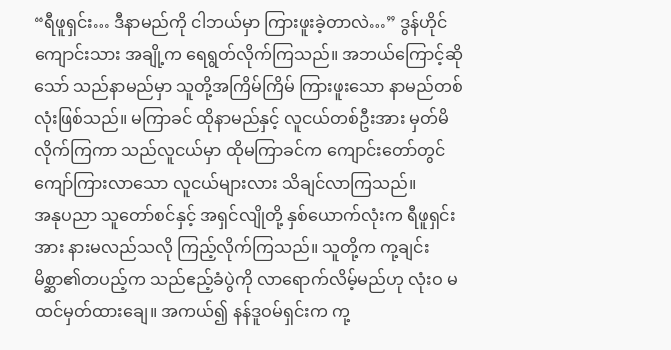“ရီဖူရှင်း… ဒီနာမည်ကို ငါဘယ်မှာ ကြားဖူးခဲ့တာလဲ…” ဒွန်ဟိုင်ကျောင်းသား အချို့က ရေရွတ်လိုက်ကြသည်။ အဘယ်ကြောင့်ဆိုသော် သည်နာမည်မှာ သူတို့အကြိမ်ကြိမ် ကြားဖူးသော နာမည်တစ်လုံးဖြစ်သည်။ မကြာခင် ထိုနာမည်နှင့် လူငယ်တစ်ဦးအား မှတ်မိလိုက်ကြကာ သည်လူငယ်မှာ ထိုမကြာခင်က ကျောင်းတော်တွင် ကျော်ကြားလာသော လူငယ်များလား သိချင်လာကြသည်။
အနုပညာ သူတော်စင်နှင့် အရှင်လျိုတို့ နှစ်ယောက်လုံးက ရီဖူရှင်းအား နားမလည်သလို ကြည့်လိုက်ကြသည်။ သူတို့က ကု့ချင်းမိစ္ဆာ၏တပည့်က သည်ဧည့်ခံပွဲကို လာရောက်လိမ့်မည်ဟု လုံးဝ မထင်မှတ်ထားချေ။ အကယ်၍ နန်ဒူဝမ်ရှင်းက ကု့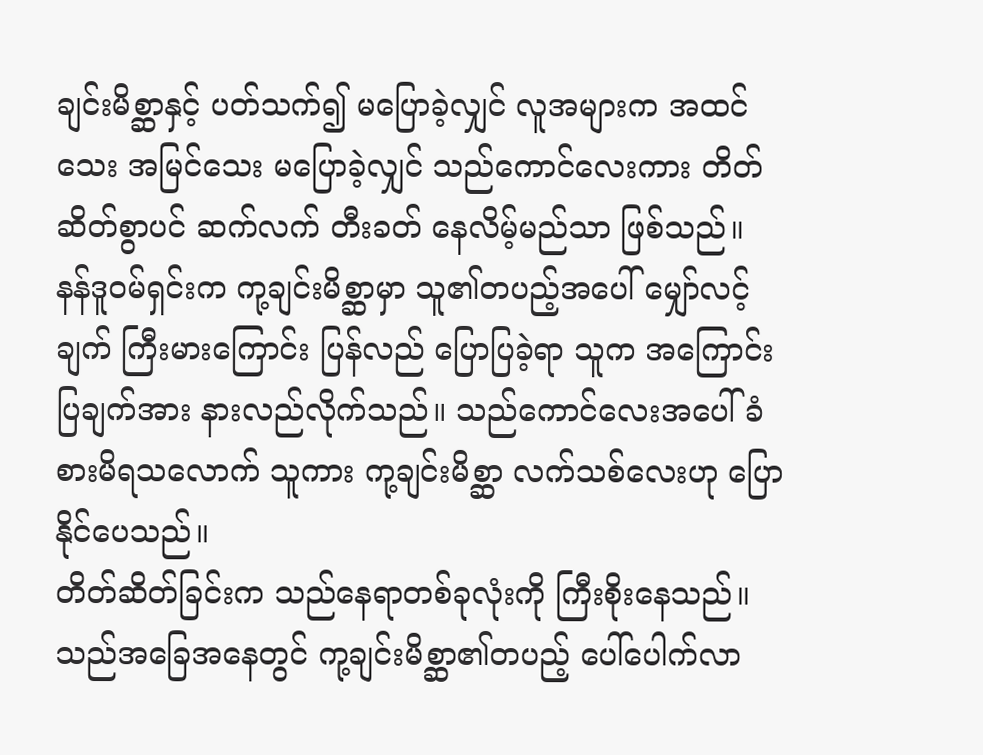ချင်းမိစ္ဆာနှင့် ပတ်သက်၍ မပြောခဲ့လျှင် လူအများက အထင်သေး အမြင်သေး မပြောခဲ့လျှင် သည်ကောင်လေးကား တိတ်ဆိတ်စွာပင် ဆက်လက် တီးခတ် နေလိမ့်မည်သာ ဖြစ်သည်။
နန်ဒူဝမ်ရှင်းက ကု့ချင်းမိစ္ဆာမှာ သူ၏တပည့်အပေါ် မျှော်လင့်ချက် ကြီးမားကြောင်း ပြန်လည် ပြောပြခဲ့ရာ သူက အကြောင်းပြချက်အား နားလည်လိုက်သည်။ သည်ကောင်လေးအပေါ် ခံစားမိရသလောက် သူကား ကု့ချင်းမိစ္ဆာ လက်သစ်လေးဟု ပြောနိုင်ပေသည်။
တိတ်ဆိတ်ခြင်းက သည်နေရာတစ်ခုလုံးကို ကြီးစိုးနေသည်။ သည်အခြေအနေတွင် ကု့ချင်းမိစ္ဆာ၏တပည့် ပေါ်ပေါက်လာ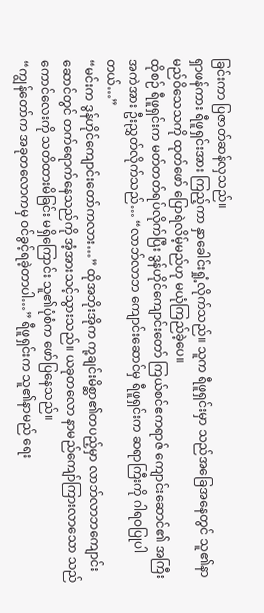ခြင်းကာ ပြဇာတ်ဆန်လှသည်။
ရှာဖန်ကား ရီဖူရှင်းအား ကြည့်ကာ နှာခေါင်းရှုံ့လိုက်သည်။ သူက ရီဖူရှင်းမှာ သည်အခြေအနေတွင် သူ၏နာမည်ဝိသေသကို ထုတ်ဖော် ပြောရဲလိမ့်မည်ဟု မယုံကြည်ခဲ့ပေ။
ထိုစဉ် ရီဖူရှင်းက မတ်တတ်ရပ်လိုက်ပြီး ဒွန်ဟိုင်ကျောင်းတော် ကြယ်စင်ဧကရာဇ် ကျောင်းဆောင်၏ အကြီးအကဲအား ဦးညွှတ်လိုက်သည်… “လာဘ်လာဘ ကျောင်းဆောင်မှ ရီဖူရှင်းက ဆရာကြီးကို ဂါရဝပြုပါတယ်…”
“မင်းက ဒွန်ဟိုင်ကျောင်းတော်ကလား…” ထိုအဘိုးအိုက ကု့ချင်းမိစ္ဆာ၏တပည့်မှာ လာဘ်လာဘကျောင်းဆောင်တွင် တက်ရောက်နေသည်ကို အံ့အားသင့်သွားသည်။ ယခုတလော နာမည်ကျော်ကြားလာသော သည်ကောင်လေးကို သတိထားမိခြင်း မရှိကြောင်း သူ၏ပုံစံက ဖော်ပြနေသည်။
“ကျွန်တော်က အခုတလောကမှ ဝင်ခွင့်ရခဲ့တာပါ…” ရီဖူရှင်းက သူ၏နာမည် ရေး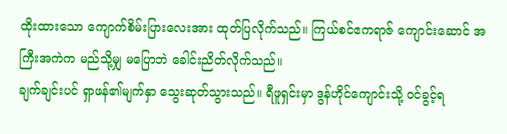ထိုးထားသော ကျောက်စိမ်းပြားလေးအား ထုတ်ပြလိုက်သည်။ ကြယ်စင်ဧကရာဇ် ကျောင်းဆောင် အကြီးအကဲက မည်သို့မျှ မပြောဘဲ ခေါင်းညိတ်လိုက်သည်။
ချက်ချင်းပင် ရှာဖန်၏မျက်နှာ သွေးဆုတ်သွားသည်။ ရီဖူရှင်းမှာ ဒွန်ဟိုင်ကျောင်းသို့ ဝင်ခွင့်ရ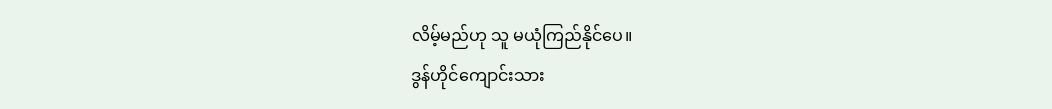လိမ့်မည်ဟု သူ မယုံကြည်နိုင်ပေ။
ဒွန်ဟိုင်ကျောင်းသား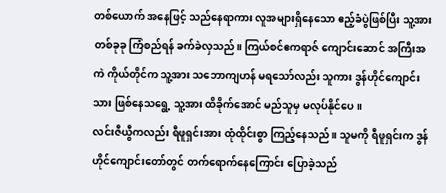တစ်ယောက် အနေဖြင့် သည်နေရာကား လူအများရှိနေသော ဧည့်ခံပွဲဖြစ်ပြီး သူ့အား တစ်ခုခု ကြံစည်ရန် ခက်ခဲလှသည်။ ကြယ်စင်ဧကရာဇ် ကျောင်းဆောင် အကြီးအကဲ ကိုယ်တိုင်က သူ့အား သဘောကျဟန် မရသော်လည်း သူကား ဒွန်ဟိုင်ကျောင်းသား ဖြစ်နေသရွေ့ သူ့အား ထိခိုက်အောင် မည်သူမှ မလုပ်နိုင်ပေ။
လင်းဇီယွီကလည်း ရီဖူရှင်းအား ထုံထိုင်းစွာ ကြည့်နေသည်။ သူမကို ရီဖူရှင်းက ဒွန်ဟိုင်ကျောင်းတော်တွင် တက်ရောက်နေကြောင်း ပြောခဲ့သည်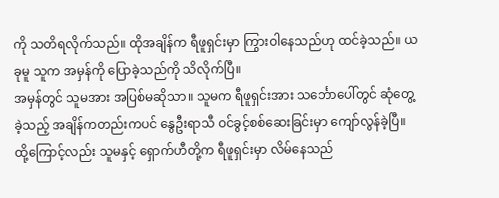ကို သတိရလိုက်သည်။ ထိုအချိန်က ရီဖူရှင်းမှာ ကြွားဝါနေသည်ဟု ထင်ခဲ့သည်။ ယခုမူ သူက အမှန်ကို ပြောခဲ့သည်ကို သိလိုက်ပြီ။
အမှန်တွင် သူမအား အပြစ်မဆိုသာ။ သူမက ရီဖူရှင်းအား သင်္ဘောပေါ်တွင် ဆုံတွေ့ခဲ့သည့် အချိန်ကတည်းကပင် နွေဦးရာသီ ဝင်ခွင့်စစ်ဆေးခြင်းမှာ ကျော်လွန်ခဲ့ပြီ။ ထို့ကြောင့်လည်း သူမနှင့် ရှောက်ဟီတို့က ရီဖူရှင်းမှာ လိမ်နေသည်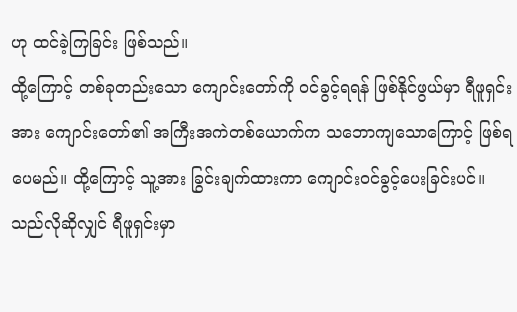ဟု ထင်ခဲ့ကြခြင်း ဖြစ်သည်။
ထို့ကြောင့် တစ်ခုတည်းသော ကျောင်းတော်ကို ဝင်ခွင့်ရရန် ဖြစ်နိုင်ဖွယ်မှာ ရီဖူရှင်းအား ကျောင်းတော်၏ အကြီးအကဲတစ်ယောက်က သဘောကျသောကြောင့် ဖြစ်ရပေမည်။ ထို့ကြောင့် သူ့အား ခြွင်းချက်ထားကာ ကျောင်းဝင်ခွင့်ပေးခြင်းပင်။ သည်လိုဆိုလျှင် ရီဖူရှင်းမှာ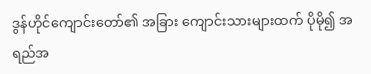ဒွန်ဟိုင်ကျောင်းတော်၏ အခြား ကျောင်းသားများထက် ပိုမို၍ အရည်အ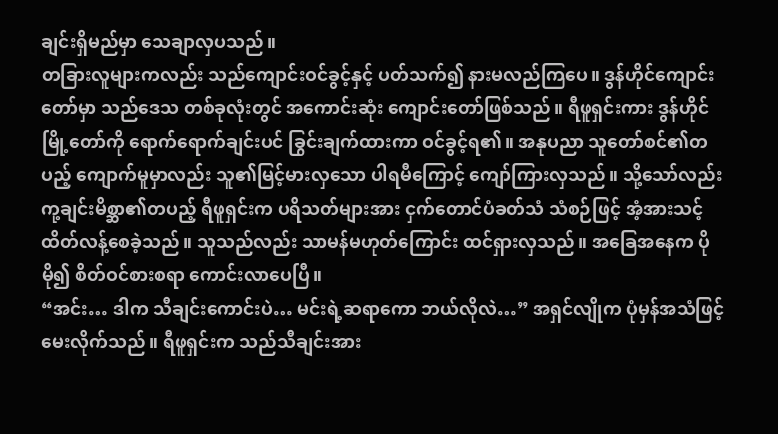ချင်းရှိမည်မှာ သေချာလှပသည်။
တခြားလူများကလည်း သည်ကျောင်းဝင်ခွင့်နှင့် ပတ်သက်၍ နားမလည်ကြပေ။ ဒွန်ဟိုင်ကျောင်းတော်မှာ သည်ဒေသ တစ်ခုလုံးတွင် အကောင်းဆုံး ကျောင်းတော်ဖြစ်သည်။ ရီဖူရှင်းကား ဒွန်ဟိုင်မြို့တော်ကို ရောက်ရောက်ချင်းပင် ခြွင်းချက်ထားကာ ဝင်ခွင့်ရ၏။ အနုပညာ သူတော်စင်၏တပည့် ကျောက်မူမှာလည်း သူ၏မြင့်မားလှသော ပါရမီကြောင့် ကျော်ကြားလှသည်။ သို့သော်လည်း ကု့ချင်းမိစ္ဆာ၏တပည့် ရီဖူရှင်းက ပရိသတ်များအား ငှက်တောင်ပံခတ်သံ သံစဉ်ဖြင့် အံ့အားသင့် ထိတ်လန့်စေခဲ့သည်။ သူသည်လည်း သာမန်မဟုတ်ကြောင်း ထင်ရှားလှသည်။ အခြေအနေက ပိုမို၍ စိတ်ဝင်စားစရာ ကောင်းလာပေပြီ။
“အင်း… ဒါက သီချင်းကောင်းပဲ… မင်းရဲ့ဆရာကော ဘယ်လိုလဲ…” အရှင်လျိုက ပုံမှန်အသံဖြင့် မေးလိုက်သည်။ ရီဖူရှင်းက သည်သီချင်းအား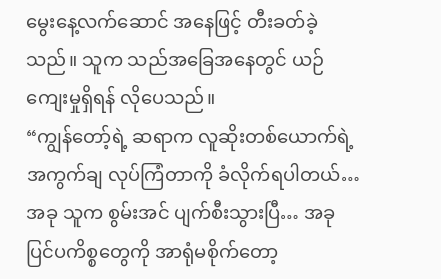မွေးနေ့လက်ဆောင် အနေဖြင့် တီးခတ်ခဲ့သည်။ သူက သည်အခြေအနေတွင် ယဉ်ကျေးမှုရှိရန် လိုပေသည်။
“ကျွန်တော့်ရဲ့ ဆရာက လူဆိုးတစ်ယောက်ရဲ့ အကွက်ချ လုပ်ကြံတာကို ခံလိုက်ရပါတယ်… အခု သူက စွမ်းအင် ပျက်စီးသွားပြီ… အခု ပြင်ပကိစ္စတွေကို အာရုံမစိုက်တော့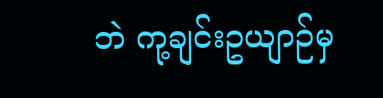ဘဲ ကု့ချင်းဥယျာဉ်မှ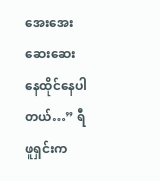အေးအေးဆေးဆေး နေထိုင်နေပါတယ်…” ရီဖူရှင်းက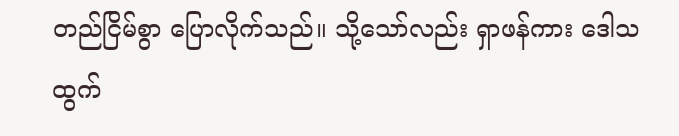တည်ငြိမ်စွာ ပြောလိုက်သည်။ သို့သော်လည်း ရှာဖန်ကား ဒေါသထွက်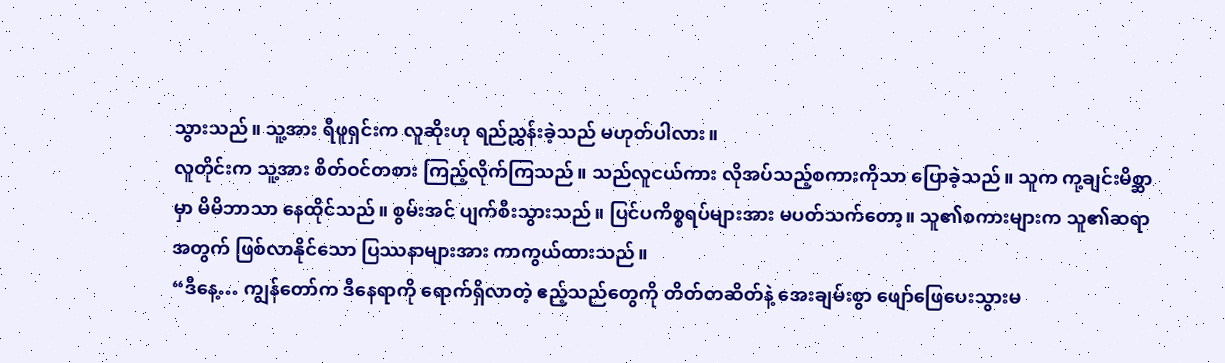သွားသည်။ သူ့အား ရီဖူရှင်းက လူဆိုးဟု ရည်ညွှန်းခဲ့သည် မဟုတ်ပါလား။
လူတိုင်းက သူ့အား စိတ်ဝင်တစား ကြည့်လိုက်ကြသည်။ သည်လူငယ်ကား လိုအပ်သည့်စကားကိုသာ ပြောခဲ့သည်။ သူက ကု့ချင်းမိစ္ဆာမှာ မိမိဘာသာ နေထိုင်သည်။ စွမ်းအင် ပျက်စီးသွားသည်။ ပြင်ပကိစ္စရပ်များအား မပတ်သက်တော့။ သူ၏စကားများက သူ၏ဆရာအတွက် ဖြစ်လာနိုင်သော ပြဿနာများအား ကာကွယ်ထားသည်။
“ဒီနေ့… ကျွန်တော်က ဒီနေရာကို ရောက်ရှိလာတဲ့ ဧည့်သည်တွေကို တိတ်တဆိတ်နဲ့ အေးချမ်းစွာ ဖျော်ဖြေပေးသွားမ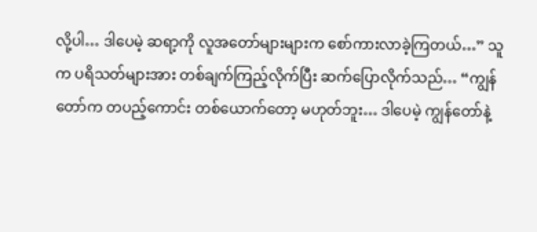လို့ပါ… ဒါပေမဲ့ ဆရာ့ကို လူအတော်များများက စော်ကားလာခဲ့ကြတယ်…” သူက ပရိသတ်များအား တစ်ချက်ကြည့်လိုက်ပြီး ဆက်ပြောလိုက်သည်… “ကျွန်တော်က တပည့်ကောင်း တစ်ယောက်တော့ မဟုတ်ဘူး… ဒါပေမဲ့ ကျွန်တော်နဲ့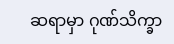ဆရာမှာ ဂုဏ်သိက္ခာ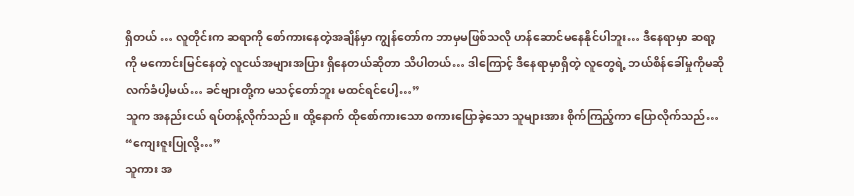ရှိတယ် … လူတိုင်းက ဆရာကို စော်ကားနေတဲ့အချိန်မှာ ကျွန်တော်က ဘာမှမဖြစ်သလို ဟန်ဆောင်မနေနိုင်ပါဘူး… ဒီနေရာမှာ ဆရာ့ကို မကောင်းမြင်နေတဲ့ လူငယ်အများအပြား ရှိနေတယ်ဆိုတာ သိပါတယ်… ဒါကြောင့် ဒီနေရာမှာရှိတဲ့ လူတွေရဲ့ ဘယ်စိန်ခေါ်မှုကိုမဆို လက်ခံပါ့မယ်… ခင်ဗျားတို့က မသင့်တော်ဘူး မထင်ရင်ပေါ့…”
သူက အနည်းငယ် ရပ်တန့်လိုက်သည်။ ထို့နောက် ထိုစော်ကားသော စကားပြောခဲ့သော သူများအား စိုက်ကြည့်ကာ ပြောလိုက်သည်… “ကျေးဇူးပြုလို့…”
သူကား အ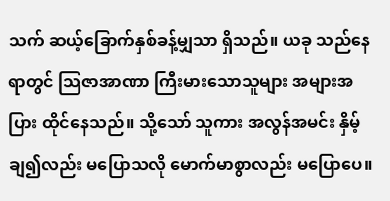သက် ဆယ့်ခြောက်နှစ်ခန့်မျှသာ ရှိသည်။ ယခု သည်နေရာတွင် သြဇာအာဏာ ကြီးမားသောသူများ အများအပြား ထိုင်နေသည်။ သို့သော် သူကား အလွန်အမင်း နှိမ့်ချ၍လည်း မပြောသလို မောက်မာစွာလည်း မပြောပေ။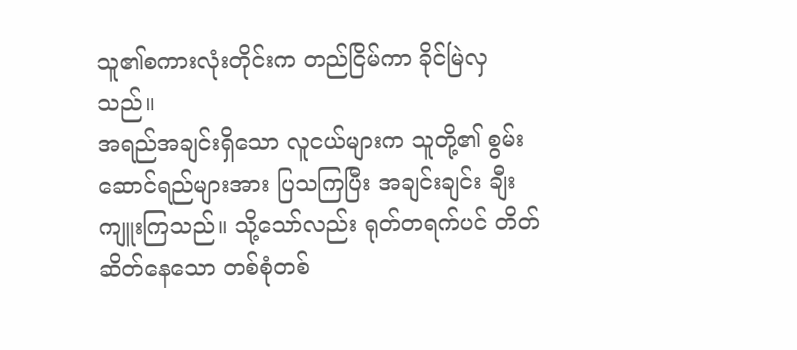သူ၏စကားလုံးတိုင်းက တည်ငြိမ်ကာ ခိုင်မြဲလှသည်။
အရည်အချင်းရှိသော လူငယ်များက သူတို့၏ စွမ်းဆောင်ရည်များအား ပြသကြပြီး အချင်းချင်း ချီးကျူးကြသည်။ သို့သော်လည်း ရုတ်တရက်ပင် တိတ်ဆိတ်နေသော တစ်စုံတစ်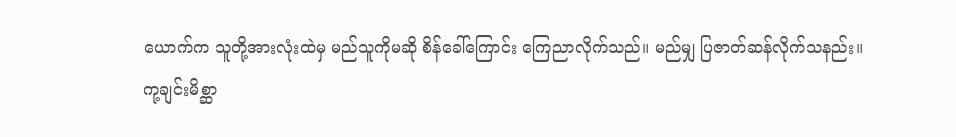ယောက်က သူတို့အားလုံးထဲမှ မည်သူကိုမဆို စိန်ခေါ်ကြောင်း ကြေညာလိုက်သည်။ မည်မျှ ပြဇာတ်ဆန်လိုက်သနည်း။
ကု့ချင်းမိစ္ဆာ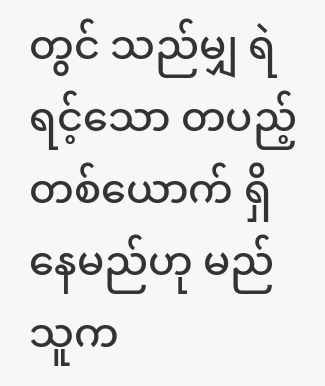တွင် သည်မျှ ရဲရင့်သော တပည့်တစ်ယောက် ရှိနေမည်ဟု မည်သူက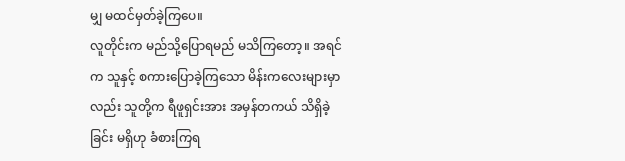မျှ မထင်မှတ်ခဲ့ကြပေ။
လူတိုင်းက မည်သို့ပြောရမည် မသိကြတော့။ အရင်က သူနှင့် စကားပြောခဲ့ကြသော မိန်းကလေးများမှာလည်း သူတို့က ရီဖူရှင်းအား အမှန်တကယ် သိရှိခဲ့ခြင်း မရှိဟု ခံစားကြရ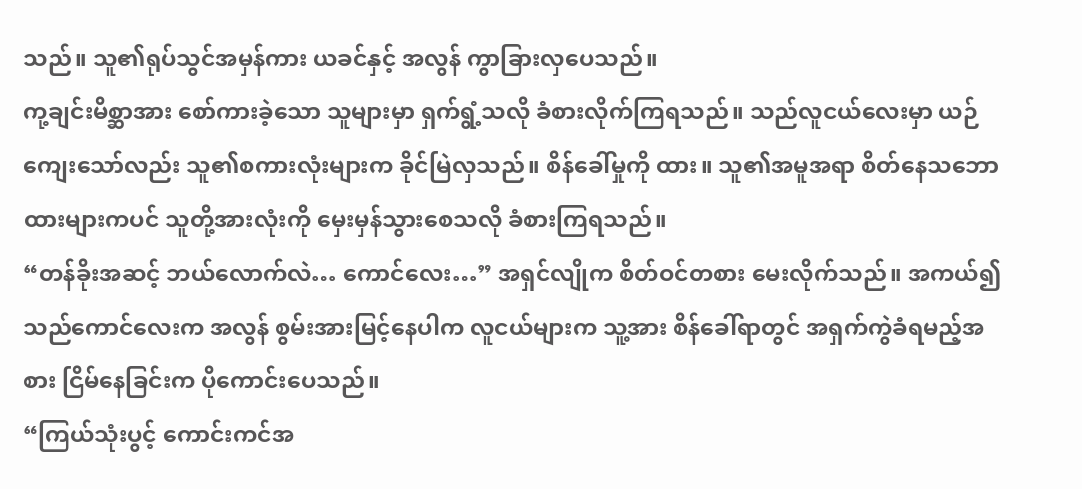သည်။ သူ၏ရုပ်သွင်အမှန်ကား ယခင်နှင့် အလွန် ကွာခြားလှပေသည်။
ကု့ချင်းမိစ္ဆာအား စော်ကားခဲ့သော သူများမှာ ရှက်ရွံ့သလို ခံစားလိုက်ကြရသည်။ သည်လူငယ်လေးမှာ ယဉ်ကျေးသော်လည်း သူ၏စကားလုံးများက ခိုင်မြဲလှသည်။ စိန်ခေါ်မှုကို ထား။ သူ၏အမူအရာ စိတ်နေသဘောထားများကပင် သူတို့အားလုံးကို မှေးမှန်သွားစေသလို ခံစားကြရသည်။
“တန်ခိုးအဆင့် ဘယ်လောက်လဲ… ကောင်လေး…” အရှင်လျိုက စိတ်ဝင်တစား မေးလိုက်သည်။ အကယ်၍ သည်ကောင်လေးက အလွန် စွမ်းအားမြင့်နေပါက လူငယ်များက သူ့အား စိန်ခေါ်ရာတွင် အရှက်ကွဲခံရမည့်အစား ငြိမ်နေခြင်းက ပိုကောင်းပေသည်။
“ကြယ်သုံးပွင့် ကောင်းကင်အ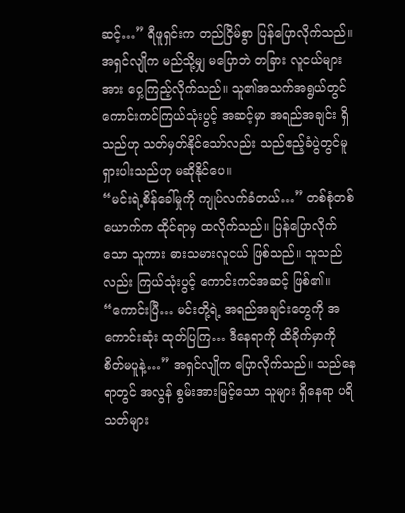ဆင့်…” ရီဖူရှင်းက တည်ငြိမ်စွာ ပြန်ပြောလိုက်သည်။ အရှင်လျိုက မည်သို့မျှ မပြောဘဲ တခြား လူငယ်များအား ဝှေ့ကြည့်လိုက်သည်။ သူ၏အသက်အရွယ်တွင် ကောင်းကင်ကြယ်သုံးပွင့် အဆင့်မှာ အရည်အချင်း ရှိသည်ဟု သတ်မှတ်နိုင်သော်လည်း သည်ဧည့်ခံပွဲတွင်မူ ရှားပါးသည်ဟု မဆိုနိုင်ပေ။
“မင်းရဲ့စိန်ခေါ်မှုကို ကျုပ်လက်ခံတယ်…” တစ်စုံတစ်ယောက်က ထိုင်ရာမှ ထလိုက်သည်။ ပြန်ပြောလိုက်သော သူကား ဓားသမားလူငယ် ဖြစ်သည်။ သူသည်လည်း ကြယ်သုံးပွင့် ကောင်းကင်အဆင့် ဖြစ်၏။
“ကောင်းပြီ… မင်းတို့ရဲ့ အရည်အချင်းတွေကို အကောင်းဆုံး ထုတ်ပြကြ… ဒီနေရာကို ထိခိုက်မှာကို စိတ်မပူနဲ့…” အရှင်လျိုက ပြောလိုက်သည်။ သည်နေရာတွင် အလွန် စွမ်းအားမြင့်သော သူများ ရှိနေရာ ပရိသတ်များ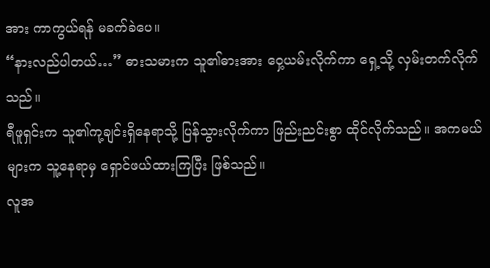အား ကာကွယ်ရန် မခက်ခဲပေ။
“နားလည်ပါတယ်…” ဓားသမားက သူ၏ဓားအား ဝှေ့ယမ်းလိုက်ကာ ရှေ့သို့ လှမ်းတက်လိုက်သည်။
ရီဖူရှင်းက သူ၏ကု့ချင်းရှိနေရာသို့ ပြန်သွားလိုက်ကာ ဖြည်းညင်းစွာ ထိုင်လိုက်သည်။ အကမယ်များက သူ့နေရာမှ ရှောင်ဖယ်ထားကြပြီး ဖြစ်သည်။
လူအ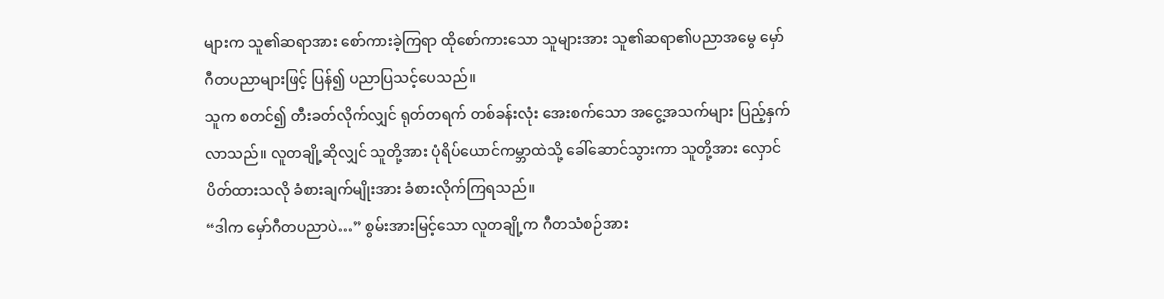များက သူ၏ဆရာအား စော်ကားခဲ့ကြရာ ထိုစော်ကားသော သူများအား သူ၏ဆရာ၏ပညာအမွေ မှော်ဂီတပညာများဖြင့် ပြန်၍ ပညာပြသင့်ပေသည်။
သူက စတင်၍ တီးခတ်လိုက်လျှင် ရုတ်တရက် တစ်ခန်းလုံး အေးစက်သော အငွေ့အသက်များ ပြည့်နှက်လာသည်။ လူတချို့ဆိုလျှင် သူတို့အား ပုံရိပ်ယောင်ကမ္ဘာထဲသို့ ခေါ်ဆောင်သွားကာ သူတို့အား လှောင်ပိတ်ထားသလို ခံစားချက်မျိုးအား ခံစားလိုက်ကြရသည်။
“ဒါက မှော်ဂီတပညာပဲ…” စွမ်းအားမြင့်သော လူတချို့က ဂီတသံစဉ်အား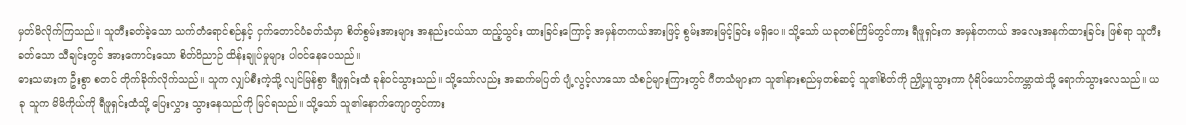မှတ်မိလိုက်ကြသည်။ သူတီးခတ်ခဲ့သော သက်တံရောင်စဉ်နှင့် ငှက်တောင်ပံခတ်သံမှာ စိတ်စွမ်းအားများ အနည်းငယ်သာ ထည့်သွင်း ထားခြင်းကြောင့် အမှန်တကယ်အားဖြင့် စွမ်းအားမြင့်ခြင်း မရှိပေ။ သို့သော် ယခုတစ်ကြိမ်တွင်ကား ရီဖူရှင်းက အမှန်တကယ် အလေးအနက်ထားခြင်း ဖြစ်ရာ သူတီးခတ်သော သီချင်းတွင် အားကောင်းသော စိတ်ဝိညာဉ် ထိန်းချုပ်မှုများ ပါဝင်နေပေသည်။
ဓားသမားက ဦးစွာ စတင် တိုက်ခိုက်လိုက်သည်။ သူက လျှပ်စီးကဲ့သို့ လျင်မြန်စွာ ရီဖူရှင်းထံ ခုန်ဝင်သွားသည်။ သို့သော်လည်း အဆက်မပြတ် ပျံ့လွင့်လာသော သံစဉ်များကြားတွင် ဂီတသံများက သူ၏နားစည်မှတစ်ဆင့် သူ၏စိတ်ကို ညှို့ယူသွားကာ ပုံရိပ်ယောင်ကမ္ဘာထဲသို့ ရောက်သွားလေသည်။ ယခု သူက မိမိကိုယ်ကို ရီဖူရှင်းထံသို့ ပြေးလွှား သွားနေသည်ကို မြင်ရသည်။ သို့သော် သူ၏နောက်ကျောတွင်ကား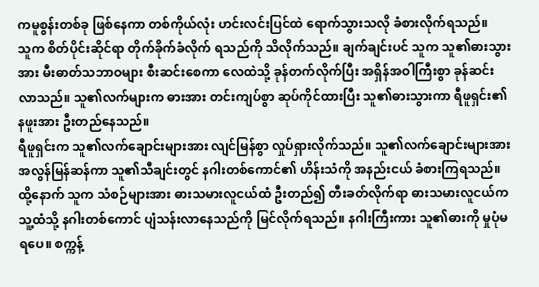ကမူစွန်းတစ်ခု ဖြစ်နေကာ တစ်ကိုယ်လုံး ဟင်းလင်းပြင်ထဲ ရောက်သွားသလို ခံစားလိုက်ရသည်။
သူက စိတ်ပိုင်းဆိုင်ရာ တိုက်ခိုက်ခံလိုက် ရသည်ကို သိလိုက်သည်။ ချက်ချင်းပင် သူက သူ၏ဓားသွားအား မီးဓာတ်သဘာဝများ စီးဆင်းစေကာ လေထဲသို့ ခုန်တက်လိုက်ပြီး အရှိန်အဝါကြီးစွာ ခုန်ဆင်းလာသည်။ သူ၏လက်များက ဓားအား တင်းကျပ်စွာ ဆုပ်ကိုင်ထားပြီး သူ၏ဓားသွားကာ ရီဖူရှင်း၏နဖူးအား ဦးတည်နေသည်။
ရီဖူရှင်းက သူ၏လက်ချောင်းများအား လျင်မြန်စွာ လှုပ်ရှားလိုက်သည်။ သူ၏လက်ချောင်းများအား အလွန်မြန်ဆန်ကာ သူ၏သီချင်းတွင် နဂါးတစ်ကောင်၏ ဟိန်းသံကို အနည်းငယ် ခံစားကြရသည်။ ထို့နောက် သူက သံစဉ်များအား ဓားသမားလူငယ်ထံ ဦးတည်၍ တီးခတ်လိုက်ရာ ဓားသမားလူငယ်က သူ့ထံသို့ နဂါးတစ်ကောင် ပျံသန်းလာနေသည်ကို မြင်လိုက်ရသည်။ နဂါးကြီးကား သူ၏ဓားကို မှုပုံမရပေ။ စက္ကန့်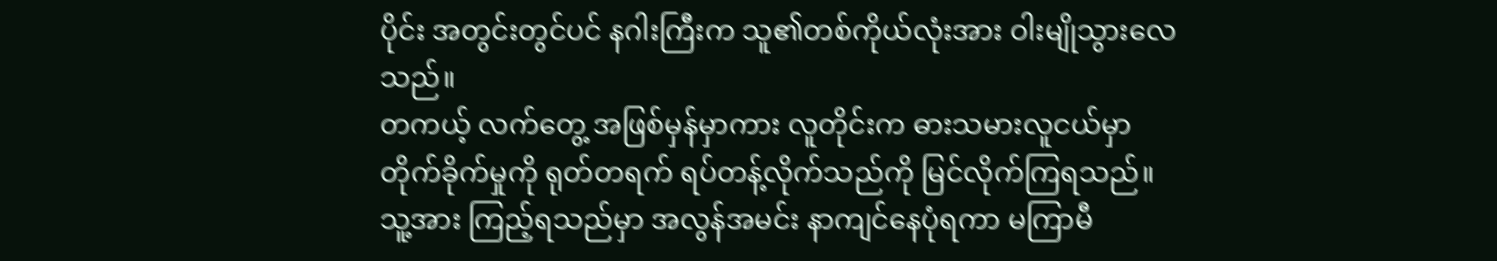ပိုင်း အတွင်းတွင်ပင် နဂါးကြီးက သူ၏တစ်ကိုယ်လုံးအား ဝါးမျိုသွားလေသည်။
တကယ့် လက်တွေ့ အဖြစ်မှန်မှာကား လူတိုင်းက ဓားသမားလူငယ်မှာ တိုက်ခိုက်မှုကို ရုတ်တရက် ရပ်တန့်လိုက်သည်ကို မြင်လိုက်ကြရသည်။ သူ့အား ကြည့်ရသည်မှာ အလွန်အမင်း နာကျင်နေပုံရကာ မကြာမီ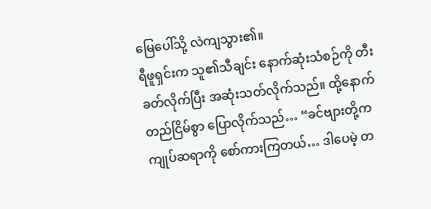မြေပေါ်သို့ လဲကျသွား၏။
ရီဖူရှင်းက သူ၏သီချင်း နောက်ဆုံးသံစဉ်ကို တီးခတ်လိုက်ပြီး အဆုံးသတ်လိုက်သည်။ ထို့နောက် တည်ငြိမ်စွာ ပြောလိုက်သည်… “ခင်ဗျားတို့က ကျုပ်ဆရာကို စော်ကားကြတယ်… ဒါပေမဲ့ တ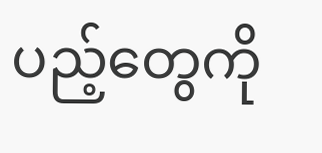ပည့်တွေကို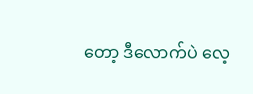တော့ ဒီလောက်ပဲ လေ့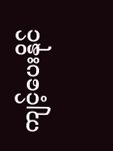ကျင့်ပေးနိုင်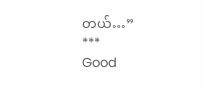တယ်…”
***
Good